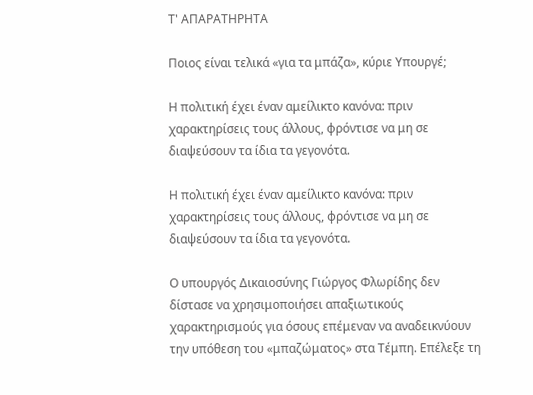Τ' ΑΠΑΡΑΤΗΡΗΤΑ

Ποιος είναι τελικά «για τα μπάζα», κύριε Υπουργέ;

Η πολιτική έχει έναν αμείλικτο κανόνα: πριν χαρακτηρίσεις τους άλλους, φρόντισε να μη σε διαψεύσουν τα ίδια τα γεγονότα.

Η πολιτική έχει έναν αμείλικτο κανόνα: πριν χαρακτηρίσεις τους άλλους, φρόντισε να μη σε διαψεύσουν τα ίδια τα γεγονότα.

Ο υπουργός Δικαιοσύνης Γιώργος Φλωρίδης δεν δίστασε να χρησιμοποιήσει απαξιωτικούς χαρακτηρισμούς για όσους επέμεναν να αναδεικνύουν την υπόθεση του «μπαζώματος» στα Τέμπη. Επέλεξε τη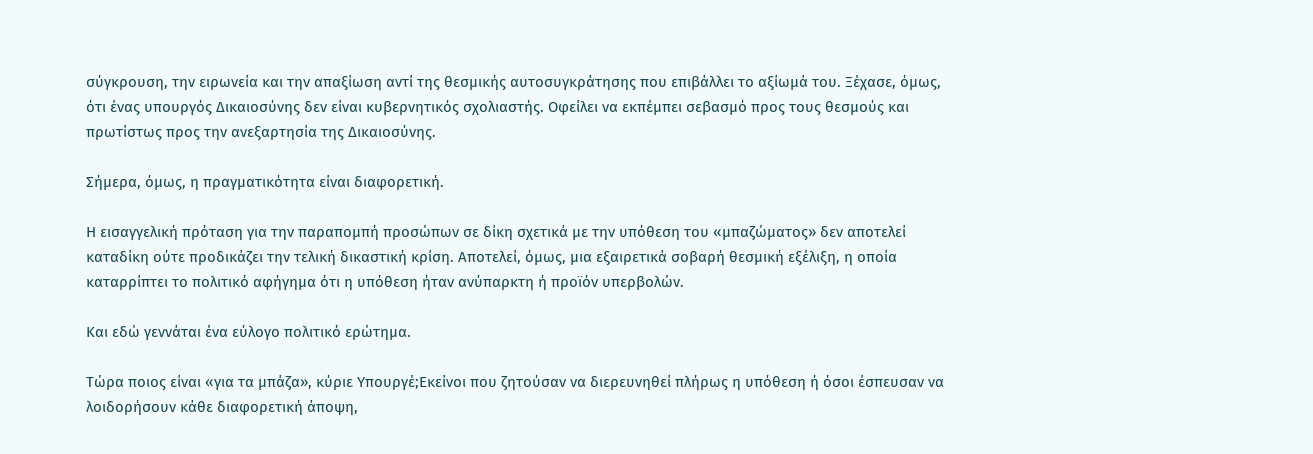σύγκρουση, την ειρωνεία και την απαξίωση αντί της θεσμικής αυτοσυγκράτησης που επιβάλλει το αξίωμά του. Ξέχασε, όμως, ότι ένας υπουργός Δικαιοσύνης δεν είναι κυβερνητικός σχολιαστής. Οφείλει να εκπέμπει σεβασμό προς τους θεσμούς και πρωτίστως προς την ανεξαρτησία της Δικαιοσύνης.

Σήμερα, όμως, η πραγματικότητα είναι διαφορετική.

Η εισαγγελική πρόταση για την παραπομπή προσώπων σε δίκη σχετικά με την υπόθεση του «μπαζώματος» δεν αποτελεί καταδίκη ούτε προδικάζει την τελική δικαστική κρίση. Αποτελεί, όμως, μια εξαιρετικά σοβαρή θεσμική εξέλιξη, η οποία καταρρίπτει το πολιτικό αφήγημα ότι η υπόθεση ήταν ανύπαρκτη ή προϊόν υπερβολών.

Και εδώ γεννάται ένα εύλογο πολιτικό ερώτημα.

Τώρα ποιος είναι «για τα μπάζα», κύριε Υπουργέ;Εκείνοι που ζητούσαν να διερευνηθεί πλήρως η υπόθεση ή όσοι έσπευσαν να λοιδορήσουν κάθε διαφορετική άποψη,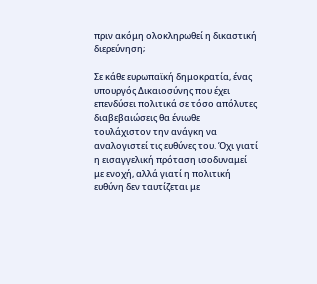πριν ακόμη ολοκληρωθεί η δικαστική διερεύνηση;

Σε κάθε ευρωπαϊκή δημοκρατία, ένας υπουργός Δικαιοσύνης που έχει επενδύσει πολιτικά σε τόσο απόλυτες διαβεβαιώσεις θα ένιωθε τουλάχιστον την ανάγκη να αναλογιστεί τις ευθύνες του. Όχι γιατί η εισαγγελική πρόταση ισοδυναμεί με ενοχή, αλλά γιατί η πολιτική ευθύνη δεν ταυτίζεται με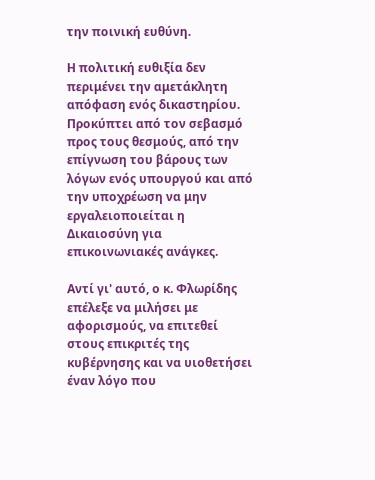την ποινική ευθύνη.

Η πολιτική ευθιξία δεν περιμένει την αμετάκλητη απόφαση ενός δικαστηρίου. Προκύπτει από τον σεβασμό προς τους θεσμούς, από την επίγνωση του βάρους των λόγων ενός υπουργού και από την υποχρέωση να μην εργαλειοποιείται η Δικαιοσύνη για επικοινωνιακές ανάγκες.

Αντί γι' αυτό, ο κ. Φλωρίδης επέλεξε να μιλήσει με αφορισμούς, να επιτεθεί στους επικριτές της κυβέρνησης και να υιοθετήσει έναν λόγο που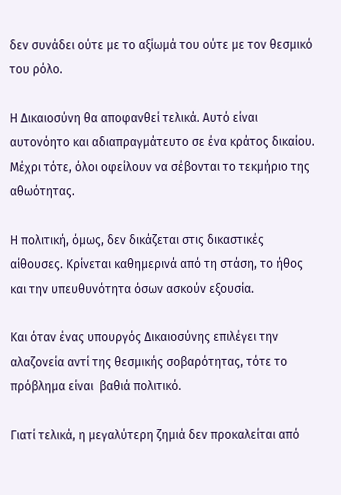δεν συνάδει ούτε με το αξίωμά του ούτε με τον θεσμικό του ρόλο.

Η Δικαιοσύνη θα αποφανθεί τελικά. Αυτό είναι αυτονόητο και αδιαπραγμάτευτο σε ένα κράτος δικαίου. Μέχρι τότε, όλοι οφείλουν να σέβονται το τεκμήριο της αθωότητας.

Η πολιτική, όμως, δεν δικάζεται στις δικαστικές αίθουσες. Κρίνεται καθημερινά από τη στάση, το ήθος και την υπευθυνότητα όσων ασκούν εξουσία.

Και όταν ένας υπουργός Δικαιοσύνης επιλέγει την αλαζονεία αντί της θεσμικής σοβαρότητας, τότε το πρόβλημα είναι  βαθιά πολιτικό.

Γιατί τελικά, η μεγαλύτερη ζημιά δεν προκαλείται από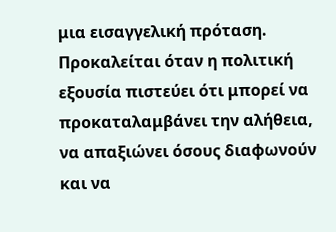μια εισαγγελική πρόταση. Προκαλείται όταν η πολιτική εξουσία πιστεύει ότι μπορεί να προκαταλαμβάνει την αλήθεια, να απαξιώνει όσους διαφωνούν και να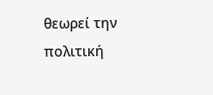θεωρεί την πολιτική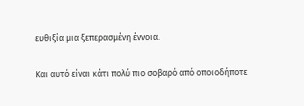ευθιξία μια ξεπερασμένη έννοια.

Και αυτό είναι κάτι πολύ πιο σοβαρό από οποιοδήποτε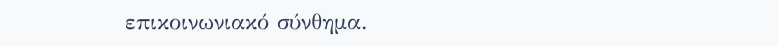επικοινωνιακό σύνθημα.